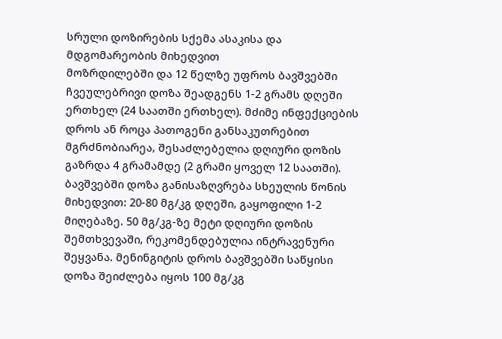სრული დოზირების სქემა ასაკისა და მდგომარეობის მიხედვით
მოზრდილებში და 12 წელზე უფროს ბავშვებში ჩვეულებრივი დოზა შეადგენს 1-2 გრამს დღეში ერთხელ (24 საათში ერთხელ). მძიმე ინფექციების დროს ან როცა პათოგენი განსაკუთრებით მგრძნობიარეა, შესაძლებელია დღიური დოზის გაზრდა 4 გრამამდე (2 გრამი ყოველ 12 საათში). ბავშვებში დოზა განისაზღვრება სხეულის წონის მიხედვით: 20-80 მგ/კგ დღეში, გაყოფილი 1-2 მიღებაზე. 50 მგ/კგ-ზე მეტი დღიური დოზის შემთხვევაში, რეკომენდებულია ინტრავენური შეყვანა. მენინგიტის დროს ბავშვებში საწყისი დოზა შეიძლება იყოს 100 მგ/კგ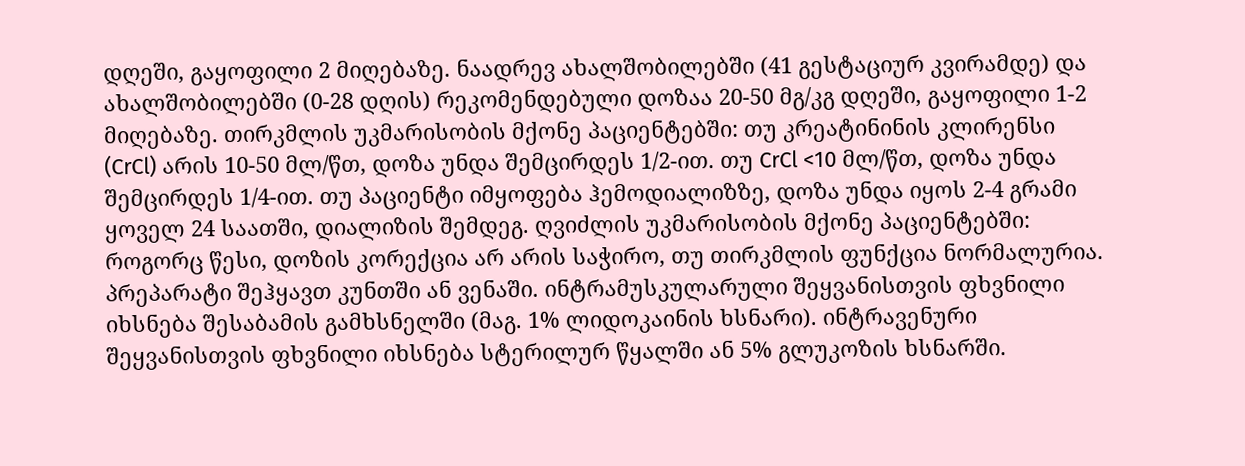დღეში, გაყოფილი 2 მიღებაზე. ნაადრევ ახალშობილებში (41 გესტაციურ კვირამდე) და ახალშობილებში (0-28 დღის) რეკომენდებული დოზაა 20-50 მგ/კგ დღეში, გაყოფილი 1-2 მიღებაზე. თირკმლის უკმარისობის მქონე პაციენტებში: თუ კრეატინინის კლირენსი (CrCl) არის 10-50 მლ/წთ, დოზა უნდა შემცირდეს 1/2-ით. თუ CrCl <10 მლ/წთ, დოზა უნდა შემცირდეს 1/4-ით. თუ პაციენტი იმყოფება ჰემოდიალიზზე, დოზა უნდა იყოს 2-4 გრამი ყოველ 24 საათში, დიალიზის შემდეგ. ღვიძლის უკმარისობის მქონე პაციენტებში: როგორც წესი, დოზის კორექცია არ არის საჭირო, თუ თირკმლის ფუნქცია ნორმალურია. პრეპარატი შეჰყავთ კუნთში ან ვენაში. ინტრამუსკულარული შეყვანისთვის ფხვნილი იხსნება შესაბამის გამხსნელში (მაგ. 1% ლიდოკაინის ხსნარი). ინტრავენური შეყვანისთვის ფხვნილი იხსნება სტერილურ წყალში ან 5% გლუკოზის ხსნარში.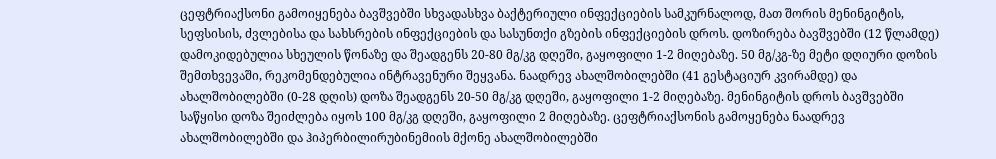ცეფტრიაქსონი გამოიყენება ბავშვებში სხვადასხვა ბაქტერიული ინფექციების სამკურნალოდ, მათ შორის მენინგიტის, სეფსისის, ძვლებისა და სახსრების ინფექციების და სასუნთქი გზების ინფექციების დროს. დოზირება ბავშვებში (12 წლამდე) დამოკიდებულია სხეულის წონაზე და შეადგენს 20-80 მგ/კგ დღეში, გაყოფილი 1-2 მიღებაზე. 50 მგ/კგ-ზე მეტი დღიური დოზის შემთხვევაში, რეკომენდებულია ინტრავენური შეყვანა. ნაადრევ ახალშობილებში (41 გესტაციურ კვირამდე) და ახალშობილებში (0-28 დღის) დოზა შეადგენს 20-50 მგ/კგ დღეში, გაყოფილი 1-2 მიღებაზე. მენინგიტის დროს ბავშვებში საწყისი დოზა შეიძლება იყოს 100 მგ/კგ დღეში, გაყოფილი 2 მიღებაზე. ცეფტრიაქსონის გამოყენება ნაადრევ ახალშობილებში და ჰიპერბილირუბინემიის მქონე ახალშობილებში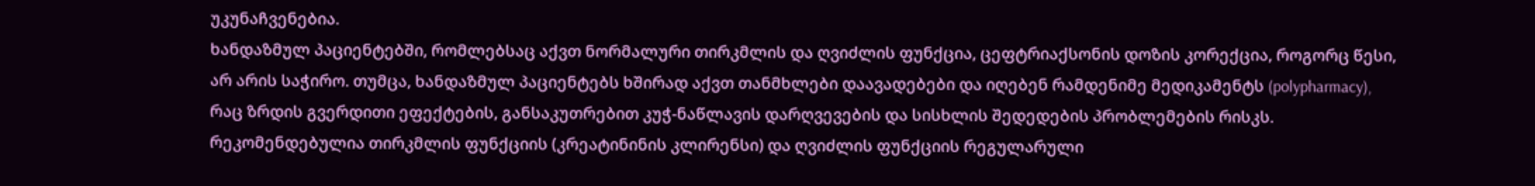უკუნაჩვენებია.
ხანდაზმულ პაციენტებში, რომლებსაც აქვთ ნორმალური თირკმლის და ღვიძლის ფუნქცია, ცეფტრიაქსონის დოზის კორექცია, როგორც წესი, არ არის საჭირო. თუმცა, ხანდაზმულ პაციენტებს ხშირად აქვთ თანმხლები დაავადებები და იღებენ რამდენიმე მედიკამენტს (polypharmacy), რაც ზრდის გვერდითი ეფექტების, განსაკუთრებით კუჭ-ნაწლავის დარღვევების და სისხლის შედედების პრობლემების რისკს. რეკომენდებულია თირკმლის ფუნქციის (კრეატინინის კლირენსი) და ღვიძლის ფუნქციის რეგულარული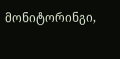მონიტორინგი,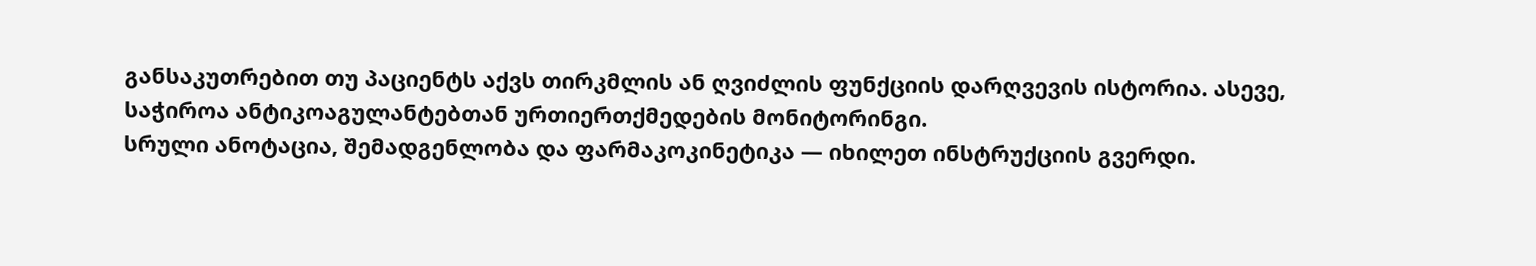განსაკუთრებით თუ პაციენტს აქვს თირკმლის ან ღვიძლის ფუნქციის დარღვევის ისტორია. ასევე, საჭიროა ანტიკოაგულანტებთან ურთიერთქმედების მონიტორინგი.
სრული ანოტაცია, შემადგენლობა და ფარმაკოკინეტიკა — იხილეთ ინსტრუქციის გვერდი.